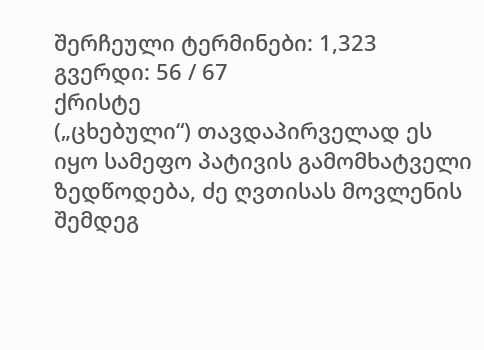შერჩეული ტერმინები: 1,323 გვერდი: 56 / 67
ქრისტე
(„ცხებული“) თავდაპირველად ეს იყო სამეფო პატივის გამომხატველი ზედწოდება, ძე ღვთისას მოვლენის შემდეგ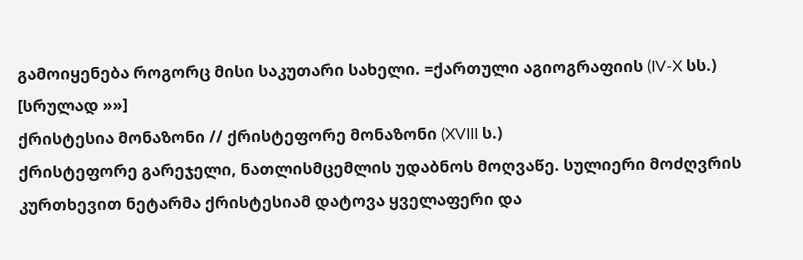გამოიყენება როგორც მისი საკუთარი სახელი. =ქართული აგიოგრაფიის (IV-X სს.) [სრულად »»]
ქრისტესია მონაზონი // ქრისტეფორე მონაზონი (XVIII ს.)
ქრისტეფორე გარეჯელი, ნათლისმცემლის უდაბნოს მოღვაწე. სულიერი მოძღვრის კურთხევით ნეტარმა ქრისტესიამ დატოვა ყველაფერი და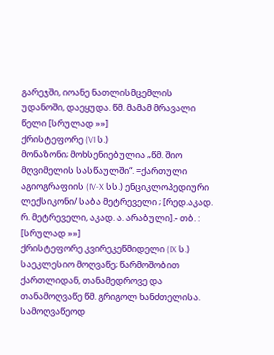გარეჯში, იოანე ნათლისმცემლის უდანოში, დაეყუდა. წმ. მამამ მრავალი წელი [სრულად »»]
ქრისტეფორე (VI ს.)
მონაზონი; მოხსენიებულია „წმ. შიო მღვიმელის სასწაულში“. =ქართული აგიოგრაფიის (IV-X სს.) ენციკლოპედიური ლექსიკონი/ საბა მეტრეველი ; [რედ.აკად. რ. მეტრეველი, აკად. ა. არაბული].- თბ. : [სრულად »»]
ქრისტეფორე კვირეკეწმიდელი (IX ს.)
საეკლესიო მოღვაწე; წარმოშობით ქართლიდან, თანამედროვე და თანამოღვაწე წმ. გრიგოლ ხანძთელისა. სამოღვაწეოდ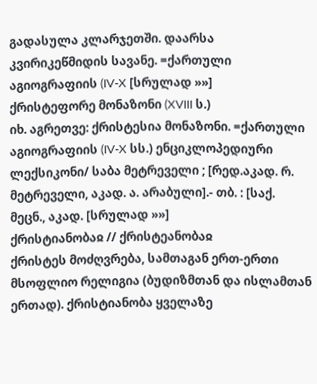გადასულა კლარჯეთში. დაარსა კვირიკეწმიდის სავანე. =ქართული აგიოგრაფიის (IV-X [სრულად »»]
ქრისტეფორე მონაზონი (XVIII ს.)
იხ. აგრეთვე: ქრისტესია მონაზონი. =ქართული აგიოგრაფიის (IV-X სს.) ენციკლოპედიური ლექსიკონი/ საბა მეტრეველი ; [რედ.აკად. რ. მეტრეველი, აკად. ა. არაბული].- თბ. : [საქ. მეცნ., აკად. [სრულად »»]
ქრისტიანობაჲ // ქრისტეანობაჲ
ქრისტეს მოძღვრება, სამთაგან ერთ-ერთი მსოფლიო რელიგია (ბუდიზმთან და ისლამთან ერთად). ქრისტიანობა ყველაზე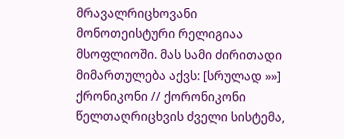მრავალრიცხოვანი მონოთეისტური რელიგიაა მსოფლიოში. მას სამი ძირითადი მიმართულება აქვს: [სრულად »»]
ქრონიკონი // ქორონიკონი
წელთაღრიცხვის ძველი სისტემა,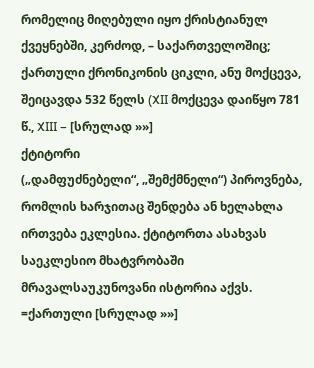რომელიც მიღებული იყო ქრისტიანულ ქვეყნებში, კერძოდ, – საქართველოშიც; ქართული ქრონიკონის ციკლი, ანუ მოქცევა, შეიცავდა 532 წელს (XII მოქცევა დაიწყო 781 წ., XIII – [სრულად »»]
ქტიტორი
(„დამფუძნებელი“, „შემქმნელი“) პიროვნება, რომლის ხარჯითაც შენდება ან ხელახლა ირთვება ეკლესია. ქტიტორთა ასახვას საეკლესიო მხატვრობაში მრავალსაუკუნოვანი ისტორია აქვს. =ქართული [სრულად »»]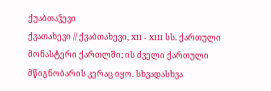ქუაბთაჴევი
ქვათახევი // ქვაბთახევი, XII - XIII სს. ქართული მონასტერი ქართლში; ის ძველი ქართული მწიგნობარის კერაც იყო. სხვადასხვა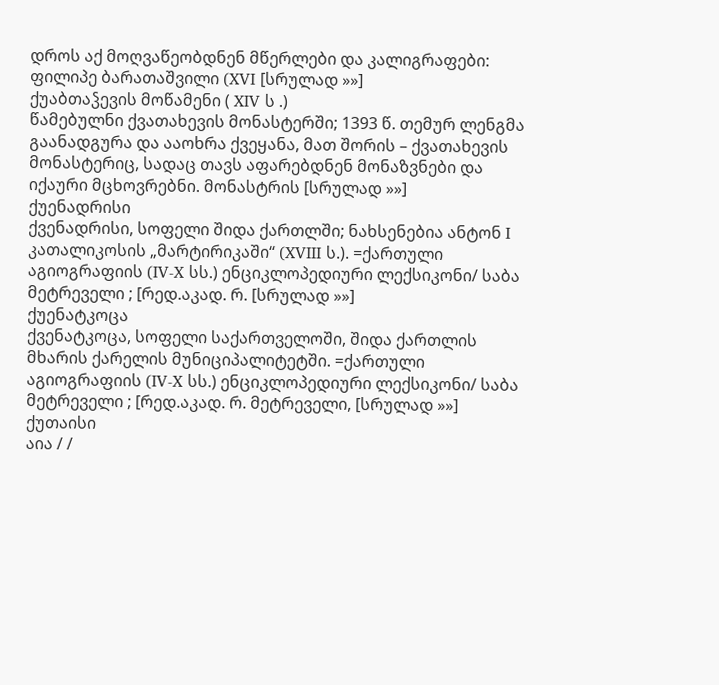დროს აქ მოღვაწეობდნენ მწერლები და კალიგრაფები: ფილიპე ბარათაშვილი (XVI [სრულად »»]
ქუაბთაჴევის მოწამენი ( XIV ს .)
წამებულნი ქვათახევის მონასტერში; 1393 წ. თემურ ლენგმა გაანადგურა და ააოხრა ქვეყანა, მათ შორის – ქვათახევის მონასტერიც, სადაც თავს აფარებდნენ მონაზვნები და იქაური მცხოვრებნი. მონასტრის [სრულად »»]
ქუენადრისი
ქვენადრისი, სოფელი შიდა ქართლში; ნახსენებია ანტონ I კათალიკოსის „მარტირიკაში“ (XVIII ს.). =ქართული აგიოგრაფიის (IV-X სს.) ენციკლოპედიური ლექსიკონი/ საბა მეტრეველი ; [რედ.აკად. რ. [სრულად »»]
ქუენატკოცა
ქვენატკოცა, სოფელი საქართველოში, შიდა ქართლის მხარის ქარელის მუნიციპალიტეტში. =ქართული აგიოგრაფიის (IV-X სს.) ენციკლოპედიური ლექსიკონი/ საბა მეტრეველი ; [რედ.აკად. რ. მეტრეველი, [სრულად »»]
ქუთაისი
აია / /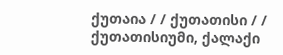ქუთაია / / ქუთათისი / / ქუთათისიუმი, ქალაქი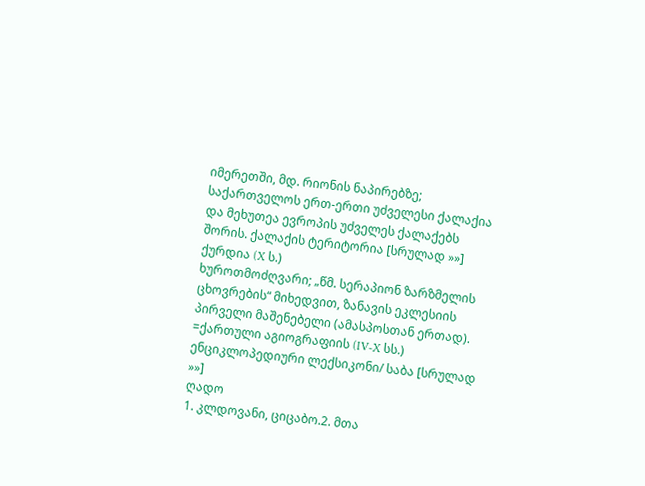იმერეთში, მდ. რიონის ნაპირებზე; საქართველოს ერთ-ერთი უძველესი ქალაქია და მეხუთეა ევროპის უძველეს ქალაქებს შორის. ქალაქის ტერიტორია [სრულად »»]
ქურდია (X ს.)
ხუროთმოძღვარი; „წმ. სერაპიონ ზარზმელის ცხოვრების“ მიხედვით, ზანავის ეკლესიის პირველი მაშენებელი (ამასპოსთან ერთად). =ქართული აგიოგრაფიის (IV-X სს.) ენციკლოპედიური ლექსიკონი/ საბა [სრულად »»]
ღადო
1. კლდოვანი, ციცაბო.2. მთა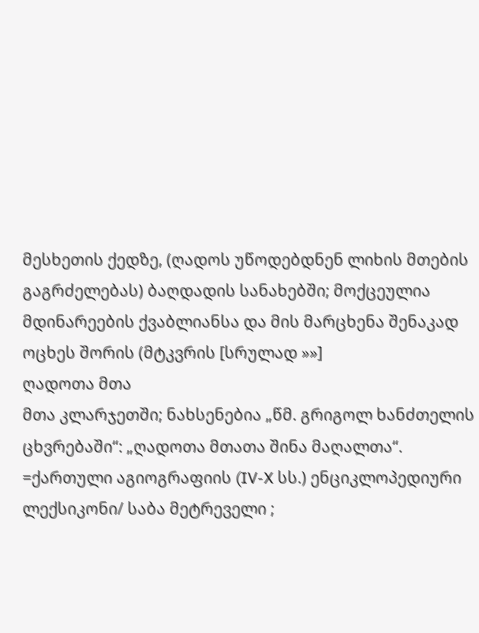მესხეთის ქედზე, (ღადოს უწოდებდნენ ლიხის მთების გაგრძელებას) ბაღდადის სანახებში; მოქცეულია მდინარეების ქვაბლიანსა და მის მარცხენა შენაკად ოცხეს შორის (მტკვრის [სრულად »»]
ღადოთა მთა
მთა კლარჯეთში; ნახსენებია „წმ. გრიგოლ ხანძთელის ცხვრებაში“: „ღადოთა მთათა შინა მაღალთა“. =ქართული აგიოგრაფიის (IV-X სს.) ენციკლოპედიური ლექსიკონი/ საბა მეტრეველი ;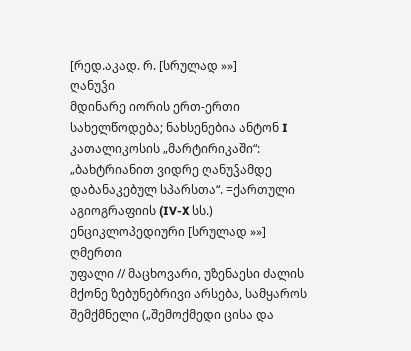[რედ.აკად. რ. [სრულად »»]
ღანუჴი
მდინარე იორის ერთ-ერთი სახელწოდება; ნახსენებია ანტონ I კათალიკოსის „მარტირიკაში“: „ბახტრიანით ვიდრე ღანუჴამდე დაბანაკებულ სპარსთა“. =ქართული აგიოგრაფიის (IV-X სს.) ენციკლოპედიური [სრულად »»]
ღმერთი
უფალი // მაცხოვარი, უზენაესი ძალის მქონე ზებუნებრივი არსება, სამყაროს შემქმნელი („შემოქმედი ცისა და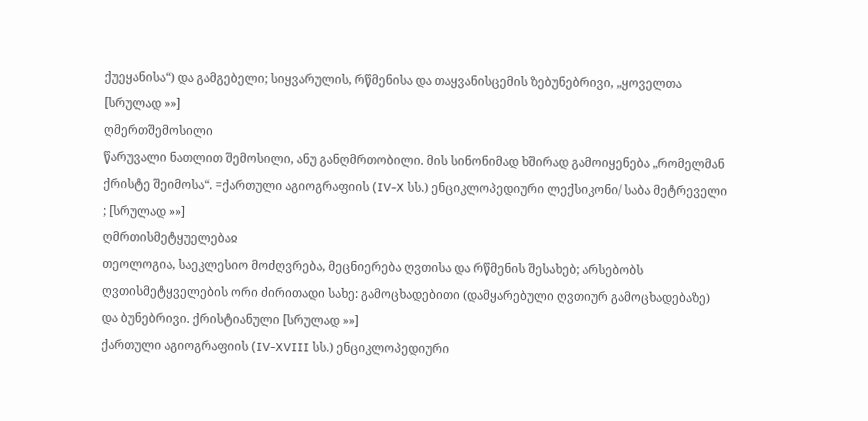ქუეყანისა“) და გამგებელი; სიყვარულის, რწმენისა და თაყვანისცემის ზებუნებრივი, „ყოველთა [სრულად »»]
ღმერთშემოსილი
წარუვალი ნათლით შემოსილი, ანუ განღმრთობილი. მის სინონიმად ხშირად გამოიყენება „რომელმან ქრისტე შეიმოსა“. =ქართული აგიოგრაფიის (IV-X სს.) ენციკლოპედიური ლექსიკონი/ საბა მეტრეველი ; [სრულად »»]
ღმრთისმეტყუელებაჲ
თეოლოგია, საეკლესიო მოძღვრება, მეცნიერება ღვთისა და რწმენის შესახებ; არსებობს ღვთისმეტყველების ორი ძირითადი სახე: გამოცხადებითი (დამყარებული ღვთიურ გამოცხადებაზე) და ბუნებრივი. ქრისტიანული [სრულად »»]
ქართული აგიოგრაფიის (IV-XVIII სს.) ენციკლოპედიური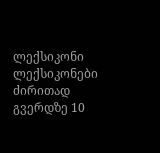ლექსიკონი ლექსიკონები
ძირითად გვერდზე 10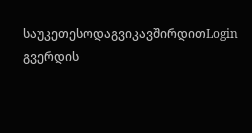საუკეთესოდაგვიკავშირდითLogin გვერდის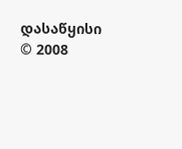დასაწყისი
© 2008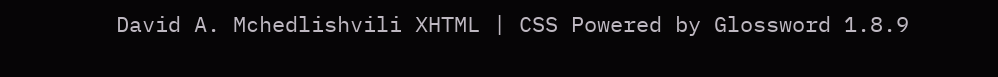David A. Mchedlishvili XHTML | CSS Powered by Glossword 1.8.9